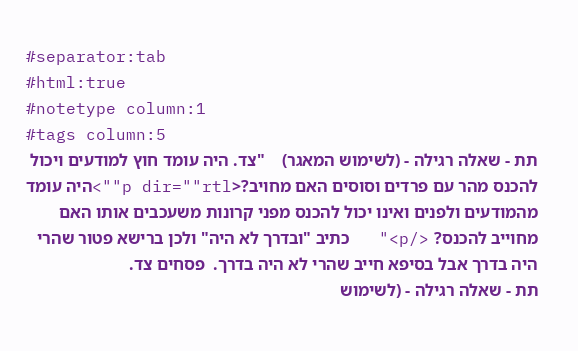#separator:tab
#html:true
#notetype column:1
#tags column:5
תת - שאלה רגילה - (לשימוש המאגר)    "צד. היה עומד חוץ למודעים ויכול להכנס מהר עם פרדים וסוסים האם מחויב?<p dir=""rtl"">היה עומד מהמודעים ולפנים ואינו יכול להכנס מפני קרונות משעכבים אותו האם מחוייב להכנס? </p>"   כתיב "ובדרך לא היה" ולכן ברישא פטור שהרי היה בדרך אבל בסיפא חייב שהרי לא היה בדרך.  פסחים צד.
תת - שאלה רגילה - (לשימוש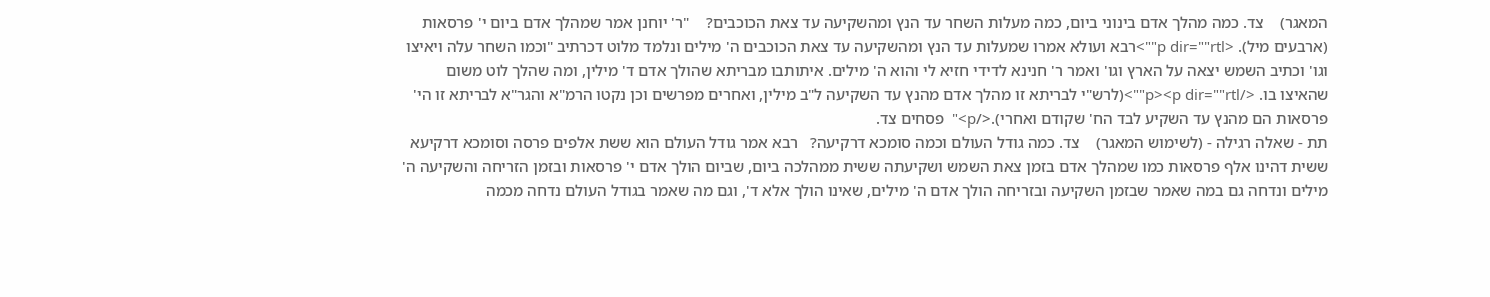המאגר)    צד. כמה מהלך אדם בינוני ביום, כמה מעלות השחר עד הנץ ומהשקיעה עד צאת הכוכבים?    "ר' יוחנן אמר שמהלך אדם ביום י' פרסאות (ארבעים מיל). <p dir=""rtl"">רבא ועולא אמרו שמעלות עד הנץ ומהשקיעה עד צאת הכוכבים ה' מילים ונלמד מלוט דכרתיב "וכמו השחר עלה ויאיצו וגו' וכתיב השמש יצאה על הארץ וגו' ואמר ר' חנינא לדידי חזיא לי והוא ה' מילים. איתותבו מבריתא שהולך אדם ד' מילין, ומה שהלך לוט משום שהאיצו בו. </p><p dir=""rtl"">(לרש"י לבריתא זו מהלך אדם מהנץ עד השקיעה ל"ב מילין, ואחרים מפרשים וכן נקטו הרמ"א והגר"א לבריתא זו הי' פרסאות הם מהנץ עד השקיע לבד הח' שקודם ואחרי).</p>"  פסחים צד.
תת - שאלה רגילה - (לשימוש המאגר)    צד. כמה גודל העולם וכמה סומכא דרקיעה?   רבא אמר גודל העולם הוא ששת אלפים פרסה וסומכא דרקיעא ששית דהינו אלף פרסאות כמו שמהלך אדם בזמן צאת השמש ושקיעתה ששית ממהלכה ביום, שביום הולך אדם י' פרסאות ובזמן הזריחה והשקיעה ה' מילים ונדחה גם במה שאמר שבזמן השקיעה ובזריחה הולך אדם ה' מילים, שאינו הולך אלא ד', וגם מה שאמר בגודל העולם נדחה מכמה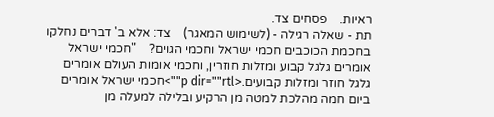ראיות.    פסחים צד.
תת - שאלה רגילה - (לשימוש המאגר)    צד: אלא ב' דברים נחלקו בחכמת הכוכבים חכמי ישראל וחכמי הגוים?    "חכמי ישראל אומרים גלגל קבוע ומזלות חוזרין, וחכמי אומות העולם אומרים גלגל חוזר ומזלות קבועים.<p dir=""rtl"">חכמי ישראל אומרים ביום חמה מהלכת למטה מן הרקיע ובלילה למעלה מן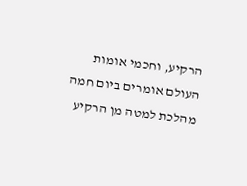הרקיע, וחכמי אומות העולם אומרים ביום חמה מהלכת למטה מן הרקיע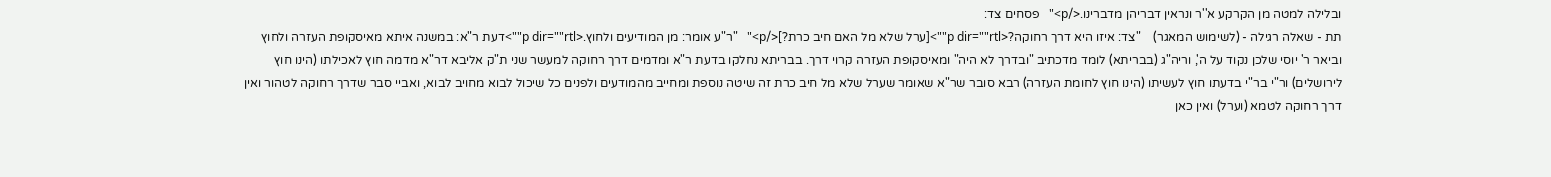ובלילה למטה מן הקרקע א''ר ונראין דבריהן מדברינו.</p>"   פסחים צד:
תת - שאלה רגילה - (לשימוש המאגר)    "צד: איזו היא דרך רחוקה?<p dir=""rtl"">[ערל שלא מל האם חיב כרת?]</p>"   "ר"ע אומר: מן המודיעים ולחוץ.<p dir=""rtl"">דעת ר"א: במשנה איתא מאיסקופת העזרה ולחוץ וביאר ר' יוסי שלכן נקוד על ה', וריה"ג (בבריתא) לומד מדכתיב "ובדרך לא היה" ומאיסקופת העזרה קרוי דרך. בבריתא נחלקו בדעת ר"א ומדמים דרך רחוקה למעשר שני ת"ק אליבא דר"א מדמה חוץ לאכילתו (הינו חוץ לירושלים) ור"י בר"י בדעתו חוץ לעשיתו (הינו חוץ לחומת העזרה) רבא סובר שר"א שאומר שערל שלא מל חיב כרת זה שיטה נוספת ומחייב מהמודעים ולפנים כל שיכול לבוא מחויב לבוא, ואביי סבר שדרך רחוקה לטהור ואין דרך רחוקה לטמא (וערל) ואין כאן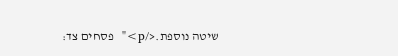שיטה נוספת.</p>"  פסחים צד: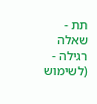תת - שאלה רגילה - (לשימוש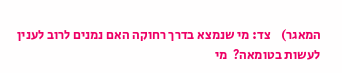המאגר)    צד: מי שנמצא בדרך רחוקה האם נמנים לרוב לענין לעשות בטומאה?  מי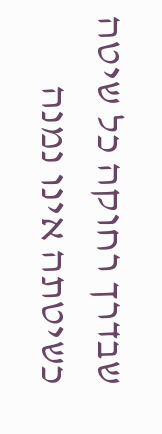שבדרך רחוקה כל שיטה כשיטתה אינו נמנה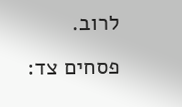לרוב.   פסחים צד: